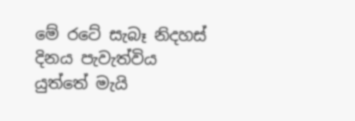මේ රටේ සැබෑ නිදහස් දිනය පැවැත්විය යුත්තේ මැයි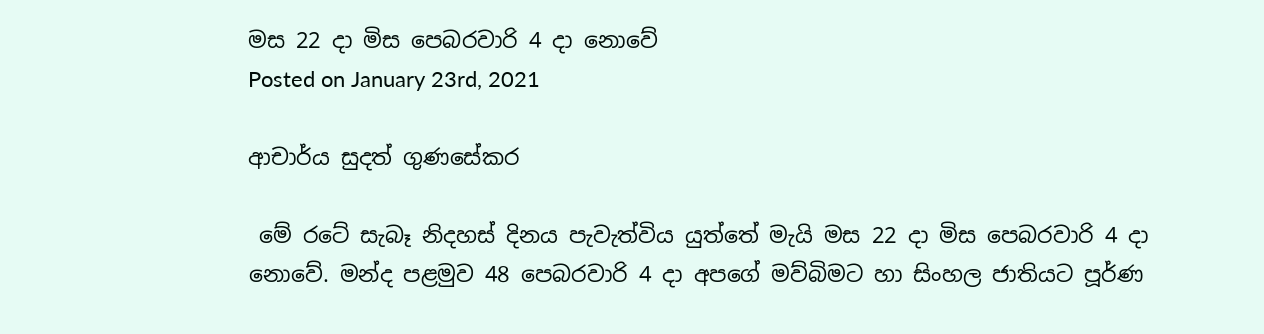මස 22 දා මිස පෙබරවාරි 4 දා නොවේ
Posted on January 23rd, 2021

ආචාර්ය සුදත් ගුණසේකර

 මේ රටේ සැබෑ නිදහස් දිනය පැවැත්විය යුත්තේ මැයි මස 22 දා මිස පෙබරවාරි 4 දා නොවේ. මන්ද පළමුව 48 පෙබරවාරි 4 දා අපගේ මව්බිමට හා සිංහල ජාතියට පූර්ණ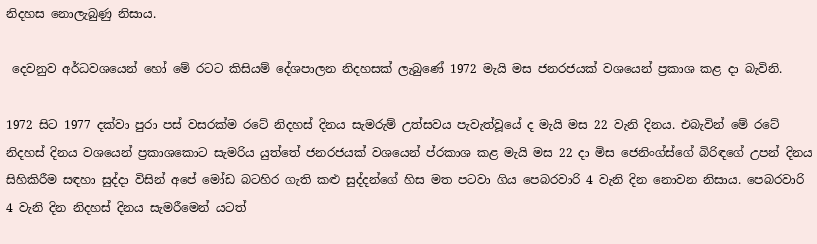නිදහස නොලැබුණු නිසාය.

 දෙවනුව අර්ධවශයෙන් හෝ මේ රටට කිසියම් දේශපාලන නිදහසක් ලැබුණේ 1972 මැයි මස ජනරජයක් වශයෙන් ප්‍රකාශ කළ දා බැවිනි.

1972 සිට 1977 දක්වා පුරා පස් වසරක්ම රටේ නිදහස් දිනය සැමරුම් උත්සවය පැවැත්වූයේ ද මැයි මස 22 වැනි දිනය. එබැවින් මේ රටේ නිදහස් දිනය වශයෙන් ප්‍රකාශකොට සැමරිය යුත්තේ ජනරජයක් වශයෙන් ප්රකාශ කළ මැයි මස 22 දා මිස ජෙනිංග්ස්ගේ බිරිඳගේ උපන් දිනය සිහිකිරීම සඳහා සුද්දා විසින් අපේ මෝඩ බටහිර ගැති කළු සුද්දන්ගේ හිස මත පටවා ගිය පෙබරවාරි 4 වැනි දින නොවන නිසාය. පෙබරවාරි 4 වැනි දින නිදහස් දිනය සැමරීමෙන් යටත්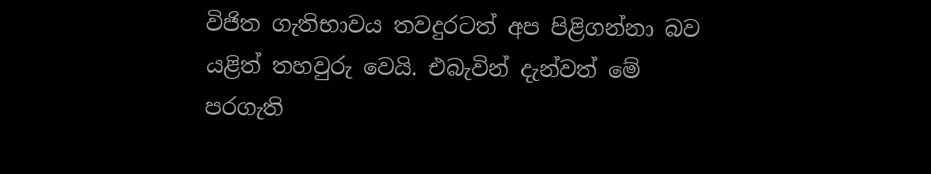විජිත ගැතිභාවය තවදුරටත් අප පිළිගන්නා බව යළිත් තහවුරු වෙයි. එබැවින් දැන්වත් මේ පරගැති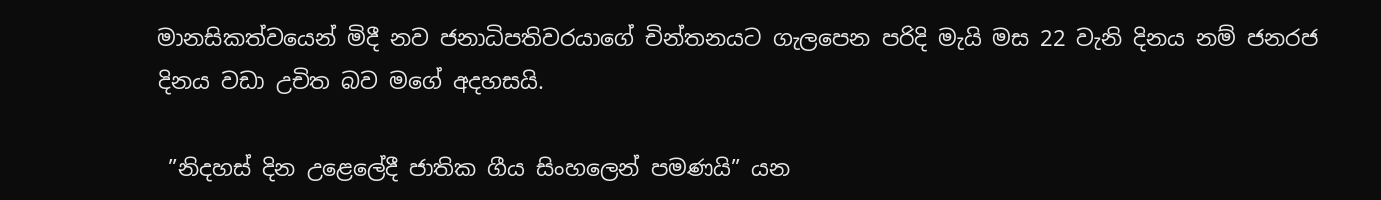මානසිකත්වයෙන් මිදී නව ජනාධිපතිවරයාගේ චින්තනයට ගැලපෙන පරිදි මැයි මස 22 වැනි දිනය නම් ජනරජ දිනය වඩා උචිත බව මගේ අදහසයි.

 ”නිදහස් දින උළෙලේදී ජාතික ගීය සිංහලෙන් පමණයි” යන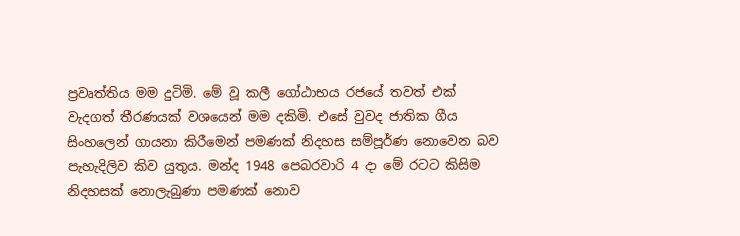ප්‍රවෘත්තිය මම දුටිමි. මේ වූ කලී ගෝඨාභය රජයේ තවත් එක් වැදගත් තීරණයක් වශයෙන් මම දකිමි. එසේ වුවද ජාතික ගීය සිංහලෙන් ගායනා කිරීමෙන් පමණක් නිදහස සම්පූර්ණ නොවෙන බව පැහැදිලිව කිව යුතුය. මන්ද 1948 පෙබරවාරි 4 දා මේ රටට කිසිම නිදහසක් නොලැබුණා පමණක් නොව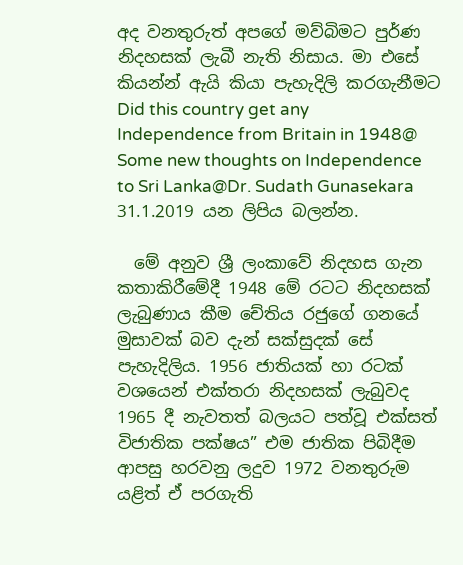අද වනතුරුත් අපගේ මව්බිමට පුර්ණ නිදහසක් ලැබී නැති නිසාය. මා එසේ කියන්න් ඇයි කියා පැහැදිලි කරගැනීමට Did this country get any Independence from Britain in 1948@ Some new thoughts on Independence to Sri Lanka@Dr. Sudath Gunasekara 31.1.2019 යන ලිපිය බලන්න.

  මේ අනුව ශ්‍රී ලංකාවේ නිදහස ගැන කතාකිරීමේදී 1948 මේ රටට නිදහසක් ලැබුණාය කීම චේතිය රජුගේ ගනයේ මුසාවක් බව දැන් සක්සුදක් සේ පැහැදිලිය. 1956 ජාතියක් හා රටක් වශයෙන් එක්තරා නිදහසක් ලැබුවද 1965 දී නැවතත් බලයට පත්වූ එක්සත් විජාතික පක්ෂය” එම ජාතික පිබිදීම ආපසු හරවනු ලදුව 1972 වනතුරුම යළිත් ඒ පරගැති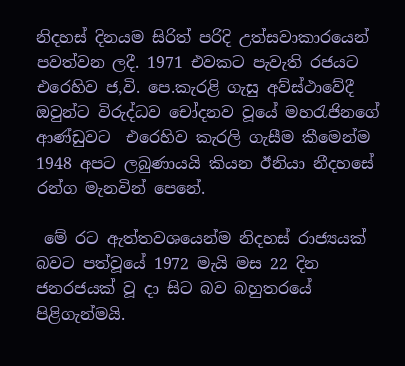නිදහස් දිනයම සිරිත් පරිදි උත්සවාකාරයෙන් පවත්වන ලදී. 1971 එවකට පැවැති රජයට එරෙහිව ජ,වි. පෙ.කැරළි ගැසු අව්ස්ථාවේදී ඔවුන්ට විරුද්ධව චෝදනව වූයේ මහරැජිනගේ ආණ්ඩුවට  එරෙහිව කැරලි ගැසීම කීමෙන්ම 1948 අපට ලබුණායයි කියන ඊනියා නීදහසේ රන්ග මැනවින් පෙනේ.

 මේ රට ඇත්තවශයෙන්ම නිදහස් රාජ්‍යයක් බවට පත්වූයේ 1972 මැයි මස 22 දින ජනරජයක් වූ දා සිට බව බහුතරයේ පිළිගැන්මයි.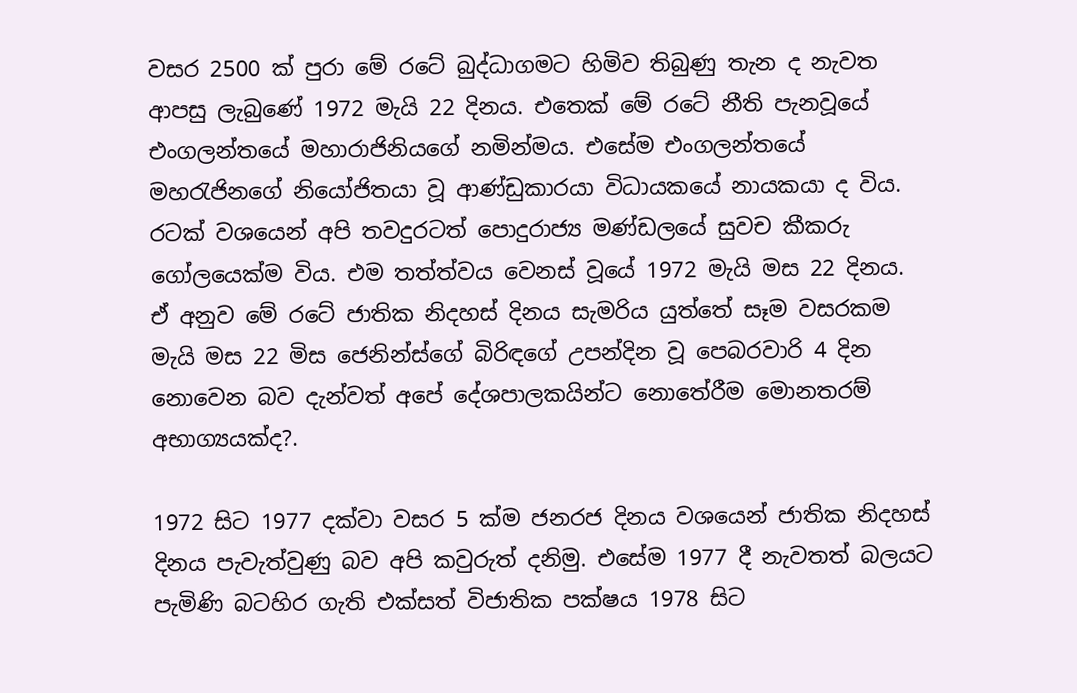වසර 2500 ක් පුරා මේ රටේ බුද්ධාගමට හිමිව තිබුණු තැන ද නැවත ආපසු ලැබුණේ 1972 මැයි 22 දිනය. එතෙක් මේ රටේ නීති පැනවූයේ එංගලන්තයේ මහාරාජිනියගේ නමින්මය. එසේම එංගලන්තයේ මහරැජිනගේ නියෝජිතයා වූ ආණ්ඩුකාරයා විධායකයේ නායකයා ද විය. රටක් වශයෙන් අපි තවදුරටත් පොදුරාජ්‍ය මණ්ඩලයේ සුවච කීකරු ගෝලයෙක්ම විය. එම තත්ත්වය වෙනස් වූයේ 1972 මැයි මස 22 දිනය. ඒ අනුව මේ රටේ ජාතික නිදහස් දිනය සැමරිය යුත්තේ සෑම වසරකම මැයි මස 22 මිස ජෙනින්ස්ගේ බිරිඳගේ උපන්දින වූ පෙබරවාරි 4 දින නොවෙන බව දැන්වත් අපේ දේශපාලකයින්ට නොතේරීම මොනතරම් අභාග්‍යයක්ද?.

1972 සිට 1977 දක්වා වසර 5 ක්ම ජනරජ දිනය වශයෙන් ජාතික නිදහස් දිනය පැවැත්වුණු බව අපි කවුරුත් දනිමු. එසේම 1977 දී නැවතත් බලයට පැමිණි බටහිර ගැති එක්සත් විජාතික පක්ෂය 1978 සිට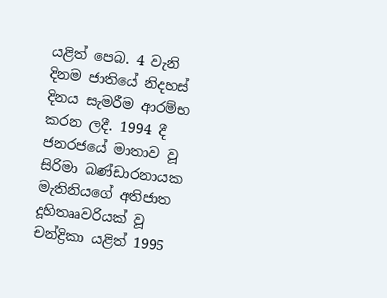යළිත් පෙබ. 4 වැනි දිනම ජාතියේ නිදහස් දිනය සැමරීම ආරම්භ කරන ලදී. 1994 දී ජනරජයේ මාතාව වූ සිරිමා බණ්ඩාරනායක මැතිනියගේ අතිජාත දූහිතෲවරියක් වූ චන්ද්‍රිකා යළිත් 1995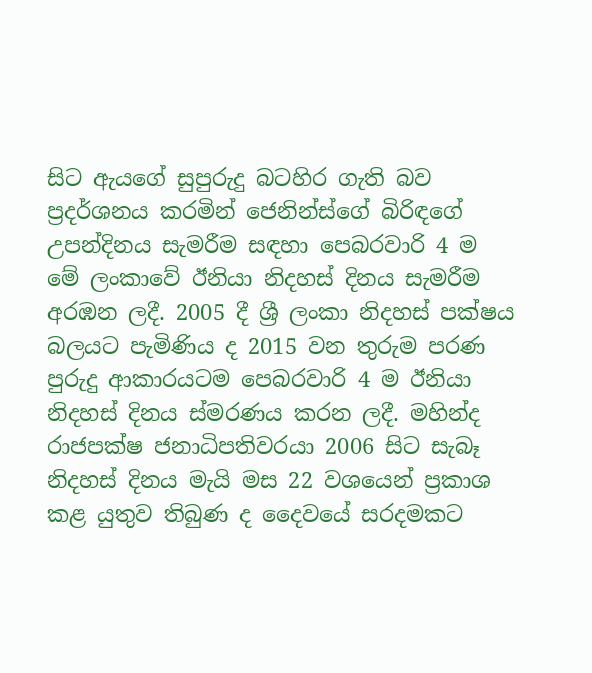සිට ඇයගේ සුපුරුදු බටහිර ගැති බව ප්‍රදර්ශනය කරමින් ජෙනින්ස්ගේ බිරිඳගේ උපන්දිනය සැමරීම සඳහා පෙබරවාරි 4 ම මේ ලංකාවේ ඊනියා නිදහස් දිනය සැමරීම අරඹන ලදී. 2005 දී ශ්‍රී ලංකා නිදහස් පක්ෂය බලයට පැමිණිය ද 2015 වන තුරුම පරණ පුරුදු ආකාරයටම පෙබරවාරි 4 ම ඊනියා නිදහස් දිනය ස්මරණය කරන ලදී. මහින්ද රාජපක්ෂ ජනාධිපතිවරයා 2006 සිට සැබෑ නිදහස් දිනය මැයි මස 22 වශයෙන් ප්‍රකාශ කළ යුතුව තිබුණ ද දෛවයේ සරදමකට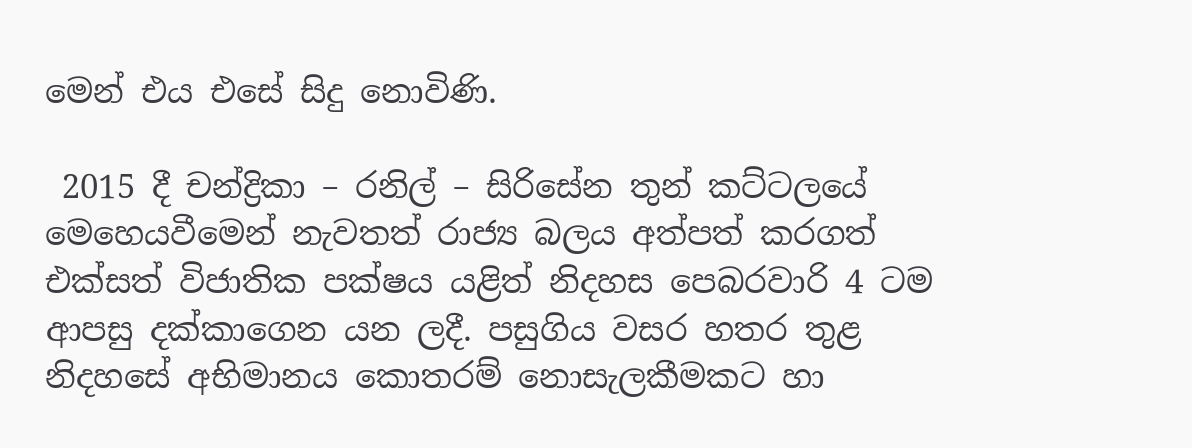මෙන් එය එසේ සිදු නොවිණි.

 2015 දී චන්ද්‍රිකා – රනිල් – සිරිසේන තුන් කට්ටලයේ මෙහෙයවීමෙන් නැවතත් රාජ්‍ය බලය අත්පත් කරගත් එක්සත් විජාතික පක්ෂය යළිත් නිදහස පෙබරවාරි 4 ටම ආපසු දක්කාගෙන යන ලදී. පසුගිය වසර හතර තුළ නිදහසේ අභිමානය කොතරම් නොසැලකීමකට හා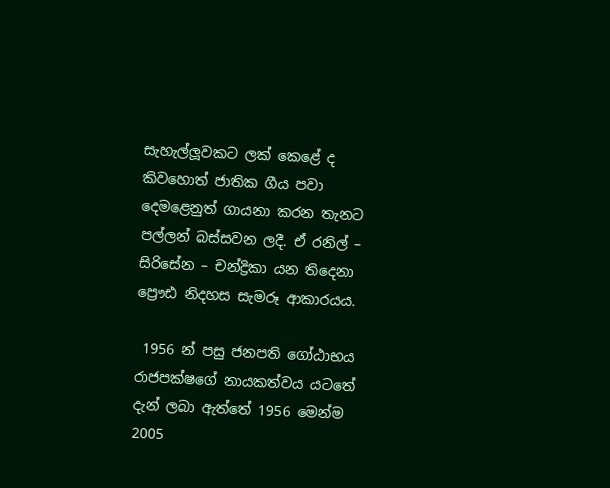සැහැල්ලූවකට ලක් කෙළේ ද කිවහොත් ජාතික ගීය පවා දෙමළෙනුත් ගායනා කරන තැනට පල්ලන් බස්සවන ලදී. ඒ රනිල් – සිරිසේන – චන්ද්‍රිකා යන තිදෙනා ප්‍රෞඪ නිදහස සැමරූ ආකාරයය.

 1956 න් පසු ජනපති ගෝඨාභය රාජපක්ෂගේ නායකත්වය යටතේ දැන් ලබා ඇත්තේ 1956 මෙන්ම 2005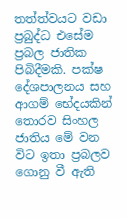තත්ත්වයට වඩා ප්‍රබුද්ධ එසේම ප්‍රබල ජාතික පිබිදීමකි. පක්ෂ දේශපාලනය සහ ආගම් භේදයකින් තොරව සිංහල ජාතිය මේ වන විට ඉතා ප්‍රබලව ගොනු වී ඇති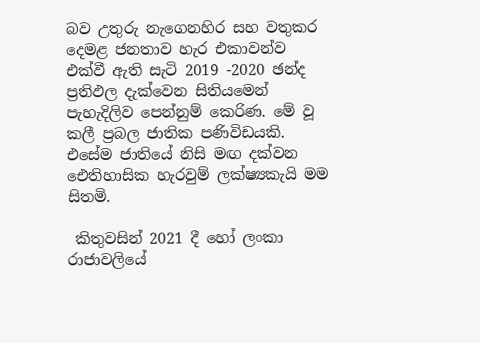බව උතුරු නැගෙනහිර සහ වතුකර දෙමළ ජනතාව හැර එකාවන්ව  එක්වී ඇති සැටි 2019 -2020 ඡන්ද ප්‍රතිඵල දැක්වෙන සිතියමෙන් පැහැදිලිව පෙන්නුම් කෙරිණ. මේ වූ කලී ප්‍රබල ජාතික පණිවිඩයකි. එසේම ජාතියේ නිසි මඟ දක්වන ඓතිහාසික හැරවුම් ලක්ෂ්‍යකැයි මම සිතමි.

 කිතුවසින් 2021 දී හෝ ලංකා රාජාවලියේ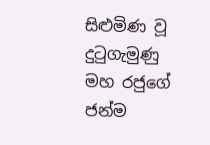සිළුමිණ වූ දුටුගැමුණු මහ රජුගේ ජන්ම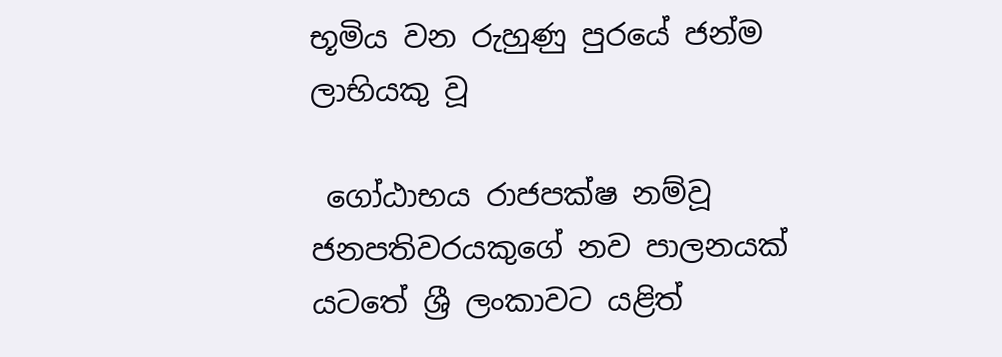භූමිය වන රුහුණු පුරයේ ජන්ම ලාභියකු වූ

 ගෝඨාභය රාජපක්ෂ නම්වූ ජනපතිවරයකුගේ නව පාලනයක් යටතේ ශ්‍රී ලංකාවට යළිත්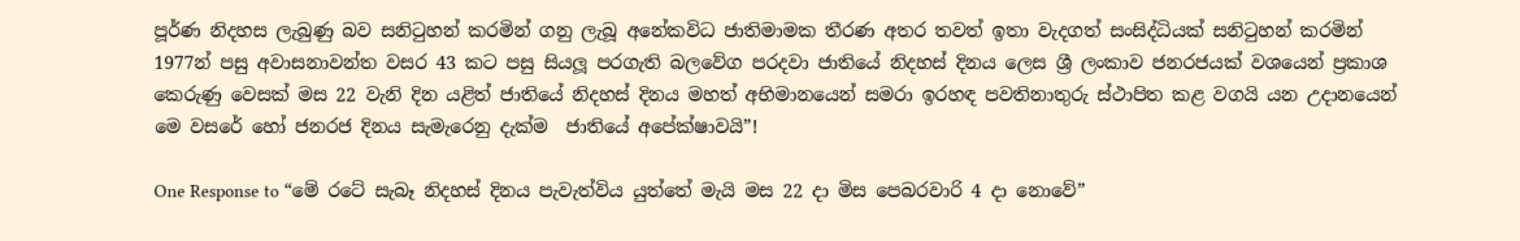පූර්ණ නිදහස ලැබුණු බව සනිටුහන් කරමින් ගනු ලැබූ අනේකවිධ ජාතිමාමක තීරණ අතර තවත් ඉතා වැදගත් සංසිද්ධියක් සනිටුහන් කරමින් 1977න් පසු අවාසනාවන්ත වසර 43 කට පසු සියලූ පරගැති බලවේග පරදවා ජාතියේ නිදහස් දිනය ලෙස ශ්‍රී ලංකාව ජනරජයක් වශයෙන් ප්‍රකාශ කෙරුණු වෙසක් මස 22 වැනි දින යළිත් ජාතියේ නිදහස් දිනය මහත් අභිමානයෙන් සමරා ඉරහඳ පවතිනාතුරු ස්ථාපිත කළ වගයි යන උදානයෙන් මෙ වසරේ හෝ ජනරජ දිනය සැමැරෙනු දැක්ම  ජාතියේ අපේක්ෂාවයි”!

One Response to “මේ රටේ සැබෑ නිදහස් දිනය පැවැත්විය යුත්තේ මැයි මස 22 දා මිස පෙබරවාරි 4 දා නොවේ”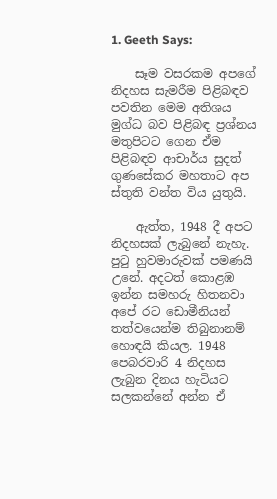1. Geeth Says:

    සෑම වසරකම අපගේ නිදහස සැමරීම පිළිබඳව පවතින මෙම අතිශය මුග්ධ බව පිළිබඳ ප්‍රශ්නය මතුපිටට ගෙන ඒම පිළිබඳව ආචාර්ය සුදත් ගුණසේකර මහතාට අප ස්තුති වන්ත විය යුතුයි.

    ඇත්ත, 1948 දී අපට නිදහසක් ලැබුනේ නැහැ. පුටු හුවමාරුවක් පමණයි උනේ. අදටත් කොළඹ ඉන්න සමහරු හිතනවා අපේ රට ඩොමීනියන් තත්වයෙන්ම තිබුනානම් හොඳයි කියල. 1948 පෙබරවාරි 4 නිදහස ලැබුන දිනය හැටියට සලකන්නේ අන්න ඒ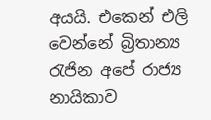අයයි. එකෙන් එලි වෙන්නේ බ්‍රිතාන්‍ය රැජින අපේ රාජ්‍ය නායිකාව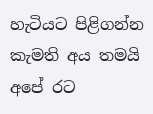හැටියට පිළිගන්න කැමති අය තමයි අපේ රට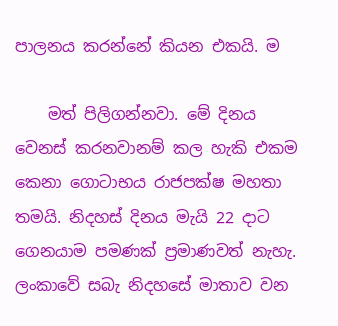පාලනය කරන්නේ කියන එකයි. ම

    මත් පිලිගන්නවා. මේ දිනය වෙනස් කරනවානම් කල හැකි එකම කෙනා ගොටාභය රාජපක්ෂ මහතා තමයි. නිදහස් දිනය මැයි 22 දාට ගෙනයාම පමණක් ප්‍රමාණවත් නැහැ. ලංකාවේ සබැ නිදහසේ මාතාව වන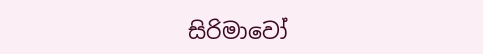සිරිමාවෝ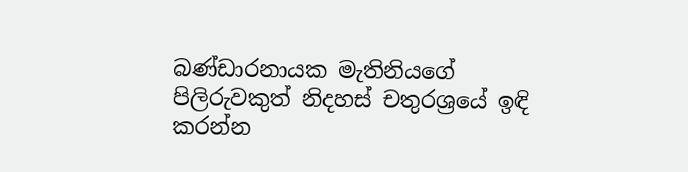බණ්ඩාරනායක මැතිනියගේ පිලිරුවකුත් නිදහස් චතුරශ්‍රයේ ඉඳි කරන්න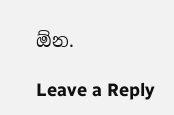ඕන.

Leave a Reply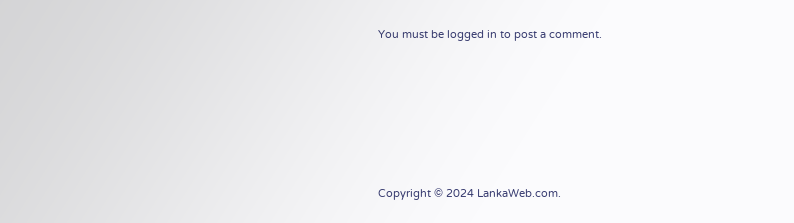You must be logged in to post a comment.






Copyright © 2024 LankaWeb.com.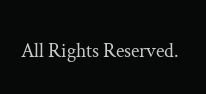All Rights Reserved.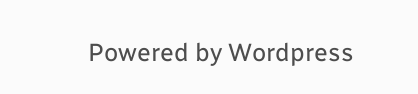Powered by Wordpress